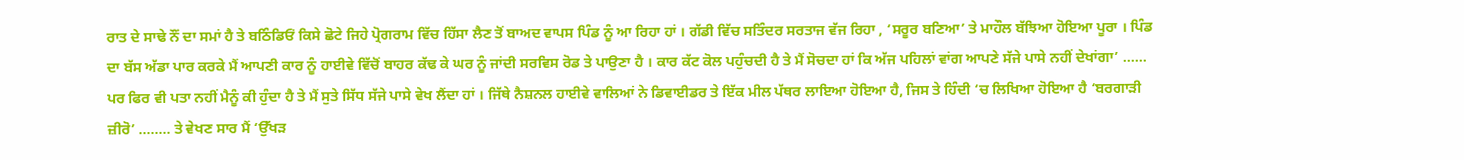ਰਾਤ ਦੇ ਸਾਢੇ ਨੌਂ ਦਾ ਸਮਾਂ ਹੈ ਤੇ ਬਠਿੰਡਿਓਂ ਕਿਸੇ ਛੋਟੇ ਜਿਹੇ ਪ੍ਰੋਗਰਾਮ ਵਿੱਚ ਹਿੱਸਾ ਲੈਣ ਤੋਂ ਬਾਅਦ ਵਾਪਸ ਪਿੰਡ ਨੂੰ ਆ ਰਿਹਾ ਹਾਂ । ਗੱਡੀ ਵਿੱਚ ਸਤਿੰਦਰ ਸਰਤਾਜ ਵੱਜ ਰਿਹਾ , ‘ਸਰੂਰ ਬਣਿਆ’ ਤੇ ਮਾਹੌਲ ਬੱਝਿਆ ਹੋਇਆ ਪੂਰਾ । ਪਿੰਡ ਦਾ ਬੱਸ ਅੱਡਾ ਪਾਰ ਕਰਕੇ ਮੈਂ ਆਪਣੀ ਕਾਰ ਨੂੰ ਹਾਈਵੇ ਵਿੱਚੋਂ ਬਾਹਰ ਕੱਢ ਕੇ ਘਰ ਨੂੰ ਜਾਂਦੀ ਸਰਵਿਸ ਰੋਡ ਤੇ ਪਾਉਣਾ ਹੈ । ਕਾਰ ਕੱਟ ਕੋਲ ਪਹੁੰਚਦੀ ਹੈ ਤੇ ਮੈਂ ਸੋਚਦਾ ਹਾਂ ਕਿ ਅੱਜ ਪਹਿਲਾਂ ਵਾਂਗ ਆਪਣੇ ਸੱਜੇ ਪਾਸੇ ਨਹੀਂ ਦੇਖਾਂਗਾ’ …… ਪਰ ਫਿਰ ਵੀ ਪਤਾ ਨਹੀਂ ਮੈਨੂੰ ਕੀ ਹੁੰਦਾ ਹੈ ਤੇ ਮੈਂ ਸੁਤੇ ਸਿੱਧ ਸੱਜੇ ਪਾਸੇ ਵੇਖ ਲੈਂਦਾ ਹਾਂ । ਜਿੱਥੇ ਨੈਸ਼ਨਲ ਹਾਈਵੇ ਵਾਲਿਆਂ ਨੇ ਡਿਵਾਈਡਰ ਤੇ ਇੱਕ ਮੀਲ ਪੱਥਰ ਲਾਇਆ ਹੋਇਆ ਹੈ, ਜਿਸ ਤੇ ਹਿੰਦੀ ‘ਚ ਲਿਖਿਆ ਹੋਇਆ ਹੈ ‘ਬਰਗਾੜੀ ਜ਼ੀਰੋ’ …….. ਤੇ ਵੇਖਣ ਸਾਰ ਮੈਂ ‘ਉੱਖੜ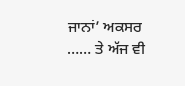ਜਾਨਾਂ’ ਅਕਸਰ …… ਤੇ ਅੱਜ ਵੀ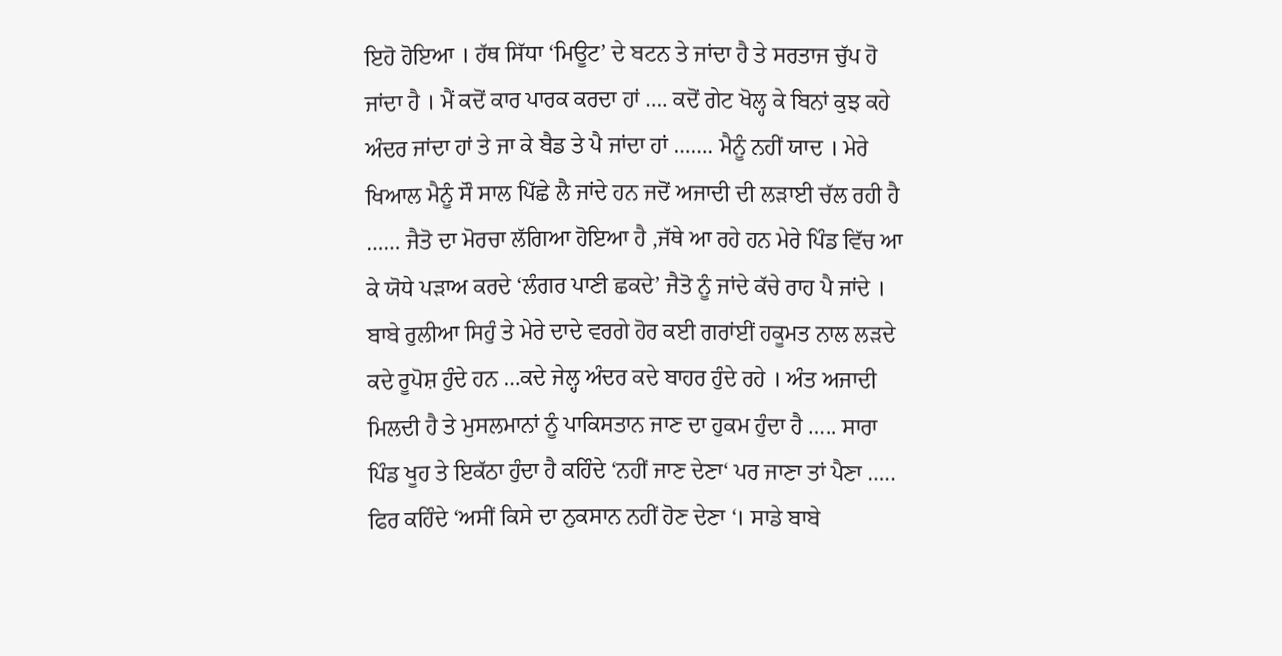ਇਹੋ ਹੋਇਆ । ਹੱਥ ਸਿੱਧਾ ‘ਮਿਊਟ’ ਦੇ ਬਟਨ ਤੇ ਜਾਂਦਾ ਹੈ ਤੇ ਸਰਤਾਜ ਚੁੱਪ ਹੋ ਜਾਂਦਾ ਹੈ । ਮੈਂ ਕਦੋਂ ਕਾਰ ਪਾਰਕ ਕਰਦਾ ਹਾਂ …. ਕਦੋਂ ਗੇਟ ਖੋਲ੍ਹ ਕੇ ਬਿਨਾਂ ਕੁਝ ਕਹੇ ਅੰਦਰ ਜਾਂਦਾ ਹਾਂ ਤੇ ਜਾ ਕੇ ਬੈਡ ਤੇ ਪੈ ਜਾਂਦਾ ਹਾਂ ……. ਮੈਨੂੰ ਨਹੀਂ ਯਾਦ । ਮੇਰੇ ਖਿਆਲ ਮੈਨੂੰ ਸੌ ਸਾਲ ਪਿੱਛੇ ਲੈ ਜਾਂਦੇ ਹਨ ਜਦੋਂ ਅਜਾਦੀ ਦੀ ਲੜਾਈ ਚੱਲ ਰਹੀ ਹੈ …… ਜੈਤੋ ਦਾ ਮੋਰਚਾ ਲੱਗਿਆ ਹੋਇਆ ਹੈ ,ਜੱਥੇ ਆ ਰਹੇ ਹਨ ਮੇਰੇ ਪਿੰਡ ਵਿੱਚ ਆ ਕੇ ਯੋਧੇ ਪੜਾਅ ਕਰਦੇ ‘ਲੰਗਰ ਪਾਣੀ ਛਕਦੇ’ ਜੈਤੋ ਨੂੰ ਜਾਂਦੇ ਕੱਚੇ ਰਾਹ ਪੈ ਜਾਂਦੇ । ਬਾਬੇ ਰੁਲੀਆ ਸਿਹੁੰ ਤੇ ਮੇਰੇ ਦਾਦੇ ਵਰਗੇ ਹੋਰ ਕਈ ਗਰਾਂਈਂ ਹਕੂਮਤ ਨਾਲ ਲੜਦੇ ਕਦੇ ਰੂਪੋਸ਼ ਹੁੰਦੇ ਹਨ …ਕਦੇ ਜੇਲ੍ਹ ਅੰਦਰ ਕਦੇ ਬਾਹਰ ਹੁੰਦੇ ਰਹੇ । ਅੰਤ ਅਜਾਦੀ ਮਿਲਦੀ ਹੈ ਤੇ ਮੁਸਲਮਾਨਾਂ ਨੂੰ ਪਾਕਿਸਤਾਨ ਜਾਣ ਦਾ ਹੁਕਮ ਹੁੰਦਾ ਹੈ ….. ਸਾਰਾ ਪਿੰਡ ਖੂਹ ਤੇ ਇਕੱਠਾ ਹੁੰਦਾ ਹੈ ਕਹਿੰਦੇ ‘ਨਹੀਂ ਜਾਣ ਦੇਣਾ‘ ਪਰ ਜਾਣਾ ਤਾਂ ਪੈਣਾ ….. ਫਿਰ ਕਹਿੰਦੇ ‘ਅਸੀਂ ਕਿਸੇ ਦਾ ਨੁਕਸਾਨ ਨਹੀਂ ਹੋਣ ਦੇਣਾ ‘। ਸਾਡੇ ਬਾਬੇ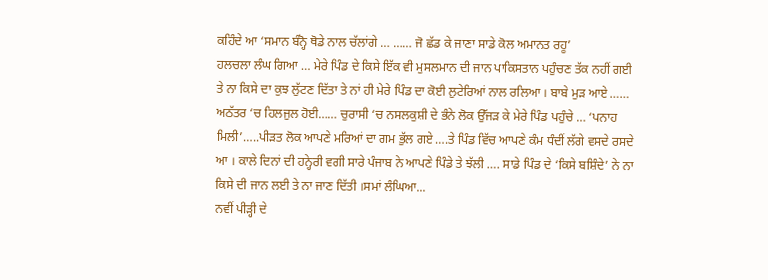ਕਹਿੰਦੇ ਆ ‘ਸਮਾਨ ਬੰਨ੍ਹੋ ਥੋਡੇ ਨਾਲ ਚੱਲਾਂਗੇ … …… ਜੋ ਛੱਡ ਕੇ ਜਾਣਾ ਸਾਡੇ ਕੋਲ ਅਮਾਨਤ ਰਹੂ’
ਹਲਚਲਾ ਲੰਘ ਗਿਆ … ਮੇਰੇ ਪਿੰਡ ਦੇ ਕਿਸੇ ਇੱਕ ਵੀ ਮੁਸਲਮਾਨ ਦੀ ਜਾਨ ਪਾਕਿਸਤਾਨ ਪਹੁੰਚਣ ਤੱਕ ਨਹੀਂ ਗਈ ਤੇ ਨਾ ਕਿਸੇ ਦਾ ਕੁਝ ਲੁੱਟਣ ਦਿੱਤਾ ਤੇ ਨਾਂ ਹੀ ਮੇਰੇ ਪਿੰਡ ਦਾ ਕੋਈ ਲੁਟੇਰਿਆਂ ਨਾਲ ਰਲਿਆ । ਬਾਬੇ ਮੁੜ ਆਏ …… ਅਠੱਤਰ ‘ਚ ਹਿਲਜੁਲ ਹੋਈ…… ਚੁਰਾਸੀ ‘ਚ ਨਸਲਕੁਸ਼ੀ ਦੇ ਭੰਨੇ ਲੋਕ ਉੱਜੜ ਕੇ ਮੇਰੇ ਪਿੰਡ ਪਹੁੰਚੇ … ‘ਪਨਾਹ ਮਿਲੀ’…..ਪੀੜਤ ਲੋਕ ਆਪਣੇ ਮਰਿਆਂ ਦਾ ਗਮ ਭੁੱਲ ਗਏ ….ਤੇ ਪਿੰਡ ਵਿੱਚ ਆਪਣੇ ਕੰਮ ਧੰਦੀਂ ਲੱਗੇ ਵਸਦੇ ਰਸਦੇ ਆ । ਕਾਲੇ ਦਿਨਾਂ ਦੀ ਹਨ੍ਹੇਰੀ ਵਗੀ ਸਾਰੇ ਪੰਜਾਬ ਨੇ ਆਪਣੇ ਪਿੰਡੇ ਤੇ ਝੱਲੀ …. ਸਾਡੇ ਪਿੰਡ ਦੇ ‘ਕਿਸੇ ਬਸ਼ਿੰਦੇ’ ਨੇ ਨਾ ਕਿਸੇ ਦੀ ਜਾਨ ਲਈ ਤੇ ਨਾ ਜਾਣ ਦਿੱਤੀ ।ਸਮਾਂ ਲੰਘਿਆ...
ਨਵੀਂ ਪੀੜ੍ਹੀ ਦੇ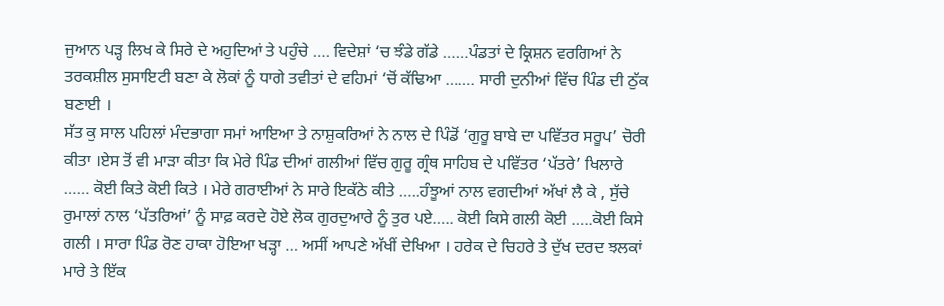ਜੁਆਨ ਪੜ੍ਹ ਲਿਖ ਕੇ ਸਿਰੇ ਦੇ ਅਹੁਦਿਆਂ ਤੇ ਪਹੁੰਚੇ …. ਵਿਦੇਸ਼ਾਂ ‘ਚ ਝੰਡੇ ਗੱਡੇ ……ਪੰਡਤਾਂ ਦੇ ਕ੍ਰਿਸ਼ਨ ਵਰਗਿਆਂ ਨੇ ਤਰਕਸ਼ੀਲ ਸੁਸਾਇਟੀ ਬਣਾ ਕੇ ਲੋਕਾਂ ਨੂੰ ਧਾਗੇ ਤਵੀਤਾਂ ਦੇ ਵਹਿਮਾਂ ‘ਚੋਂ ਕੱਢਿਆ ……. ਸਾਰੀ ਦੁਨੀਆਂ ਵਿੱਚ ਪਿੰਡ ਦੀ ਠੁੱਕ ਬਣਾਈ ।
ਸੱਤ ਕੁ ਸਾਲ ਪਹਿਲਾਂ ਮੰਦਭਾਗਾ ਸਮਾਂ ਆਇਆ ਤੇ ਨਾਸ਼ੁਕਰਿਆਂ ਨੇ ਨਾਲ ਦੇ ਪਿੰਡੋਂ ‘ਗੁਰੂ ਬਾਬੇ ਦਾ ਪਵਿੱਤਰ ਸਰੂਪ’ ਚੋਰੀ ਕੀਤਾ ।ਏਸ ਤੋਂ ਵੀ ਮਾੜਾ ਕੀਤਾ ਕਿ ਮੇਰੇ ਪਿੰਡ ਦੀਆਂ ਗਲੀਆਂ ਵਿੱਚ ਗੁਰੂ ਗ੍ਰੰਥ ਸਾਹਿਬ ਦੇ ਪਵਿੱਤਰ ‘ਪੱਤਰੇ’ ਖਿਲਾਰੇ …… ਕੋਈ ਕਿਤੇ ਕੋਈ ਕਿਤੇ । ਮੇਰੇ ਗਰਾਈਆਂ ਨੇ ਸਾਰੇ ਇਕੱਠੇ ਕੀਤੇ …..ਹੰਝੂਆਂ ਨਾਲ ਵਗਦੀਆਂ ਅੱਖਾਂ ਲੈ ਕੇ , ਸੁੱਚੇ ਰੁਮਾਲਾਂ ਨਾਲ ‘ਪੱਤਰਿਆਂ’ ਨੂੰ ਸਾਫ਼ ਕਰਦੇ ਹੋਏ ਲੋਕ ਗੁਰਦੁਆਰੇ ਨੂੰ ਤੁਰ ਪਏ….. ਕੋਈ ਕਿਸੇ ਗਲੀ ਕੋਈ …..ਕੋਈ ਕਿਸੇ ਗਲੀ । ਸਾਰਾ ਪਿੰਡ ਰੋਣ ਹਾਕਾ ਹੋਇਆ ਖੜ੍ਹਾ … ਅਸੀਂ ਆਪਣੇ ਅੱਖੀਂ ਦੇਖਿਆ । ਹਰੇਕ ਦੇ ਚਿਹਰੇ ਤੇ ਦੁੱਖ ਦਰਦ ਝਲਕਾਂ ਮਾਰੇ ਤੇ ਇੱਕ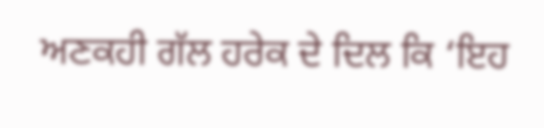ਅਣਕਹੀ ਗੱਲ ਹਰੇਕ ਦੇ ਦਿਲ ਕਿ ‘ਇਹ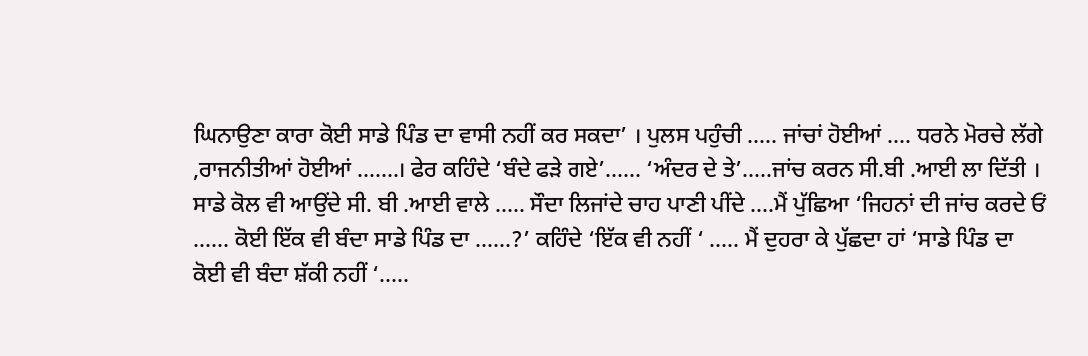ਘਿਨਾਉਣਾ ਕਾਰਾ ਕੋਈ ਸਾਡੇ ਪਿੰਡ ਦਾ ਵਾਸੀ ਨਹੀਂ ਕਰ ਸਕਦਾ’ । ਪੁਲਸ ਪਹੁੰਚੀ ….. ਜਾਂਚਾਂ ਹੋਈਆਂ …. ਧਰਨੇ ਮੋਰਚੇ ਲੱਗੇ ,ਰਾਜਨੀਤੀਆਂ ਹੋਈਆਂ …….। ਫੇਰ ਕਹਿੰਦੇ ‘ਬੰਦੇ ਫੜੇ ਗਏ’…… ‘ਅੰਦਰ ਦੇ ਤੇ’…..ਜਾਂਚ ਕਰਨ ਸੀ.ਬੀ .ਆਈ ਲਾ ਦਿੱਤੀ । ਸਾਡੇ ਕੋਲ ਵੀ ਆਉਂਦੇ ਸੀ. ਬੀ .ਆਈ ਵਾਲੇ ….. ਸੌਦਾ ਲਿਜਾਂਦੇ ਚਾਹ ਪਾਣੀ ਪੀਂਦੇ ….ਮੈਂ ਪੁੱਛਿਆ ‘ਜਿਹਨਾਂ ਦੀ ਜਾਂਚ ਕਰਦੇ ਓਂ …… ਕੋਈ ਇੱਕ ਵੀ ਬੰਦਾ ਸਾਡੇ ਪਿੰਡ ਦਾ ……?’ ਕਹਿੰਦੇ ‘ਇੱਕ ਵੀ ਨਹੀਂ ‘ ….. ਮੈਂ ਦੁਹਰਾ ਕੇ ਪੁੱਛਦਾ ਹਾਂ ‘ਸਾਡੇ ਪਿੰਡ ਦਾ ਕੋਈ ਵੀ ਬੰਦਾ ਸ਼ੱਕੀ ਨਹੀਂ ‘…..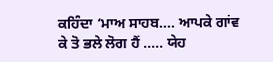ਕਹਿੰਦਾ ‘ਮਾਅ ਸਾਹਬ…. ਆਪਕੇ ਗਾਂਵ ਕੇ ਤੋ ਭਲੇ ਲੋਗ ਹੈਂ ….. ਯੇਹ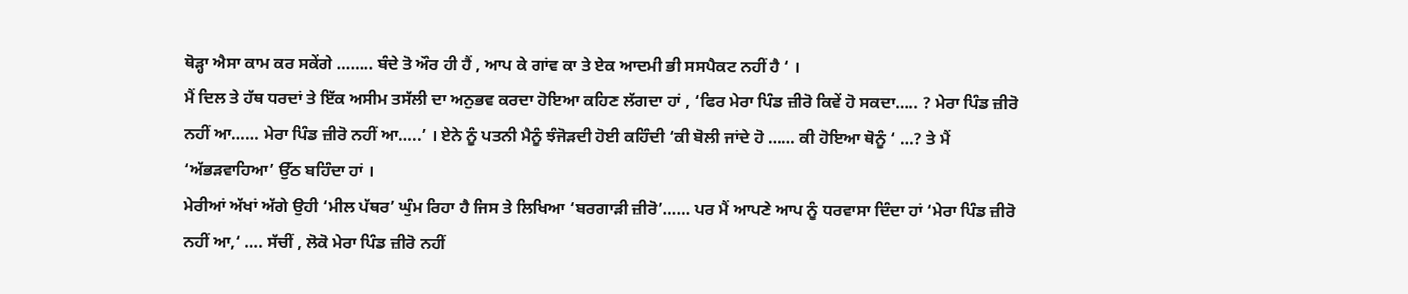ਥੋੜ੍ਹਾ ਐਸਾ ਕਾਮ ਕਰ ਸਕੇਂਗੇ …….. ਬੰਦੇ ਤੋ ਔਰ ਹੀ ਹੈਂ , ਆਪ ਕੇ ਗਾਂਵ ਕਾ ਤੇ ਏਕ ਆਦਮੀ ਭੀ ਸਸਪੈਕਟ ਨਹੀਂ ਹੈ ‘ ।
ਮੈਂ ਦਿਲ ਤੇ ਹੱਥ ਧਰਦਾਂ ਤੇ ਇੱਕ ਅਸੀਮ ਤਸੱਲੀ ਦਾ ਅਨੁਭਵ ਕਰਦਾ ਹੋਇਆ ਕਹਿਣ ਲੱਗਦਾ ਹਾਂ , ‘ਫਿਰ ਮੇਰਾ ਪਿੰਡ ਜ਼ੀਰੋ ਕਿਵੇਂ ਹੋ ਸਕਦਾ….. ? ਮੇਰਾ ਪਿੰਡ ਜ਼ੀਰੋ ਨਹੀਂ ਆ…… ਮੇਰਾ ਪਿੰਡ ਜ਼ੀਰੋ ਨਹੀਂ ਆ…..’ । ਏਨੇ ਨੂੰ ਪਤਨੀ ਮੈਨੂੰ ਝੰਜੋੜਦੀ ਹੋਈ ਕਹਿੰਦੀ ‘ਕੀ ਬੋਲੀ ਜਾਂਦੇ ਹੋ …… ਕੀ ਹੋਇਆ ਥੋਨੂੰ ‘ …? ਤੇ ਮੈਂ ‘ਅੱਭੜਵਾਹਿਆ’ ਉੱਠ ਬਹਿੰਦਾ ਹਾਂ ।
ਮੇਰੀਆਂ ਅੱਖਾਂ ਅੱਗੇ ਉਹੀ ‘ਮੀਲ ਪੱਥਰ’ ਘੁੰਮ ਰਿਹਾ ਹੈ ਜਿਸ ਤੇ ਲਿਖਿਆ ‘ਬਰਗਾੜੀ ਜ਼ੀਰੋ’…… ਪਰ ਮੈਂ ਆਪਣੇ ਆਪ ਨੂੰ ਧਰਵਾਸਾ ਦਿੰਦਾ ਹਾਂ ‘ਮੇਰਾ ਪਿੰਡ ਜ਼ੀਰੋ ਨਹੀਂ ਆ,‘ …. ਸੱਚੀਂ , ਲੋਕੋ ਮੇਰਾ ਪਿੰਡ ਜ਼ੀਰੋ ਨਹੀਂ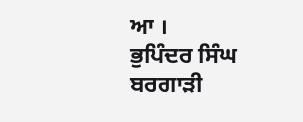ਆ ।
ਭੁਪਿੰਦਰ ਸਿੰਘ ਬਰਗਾੜੀ